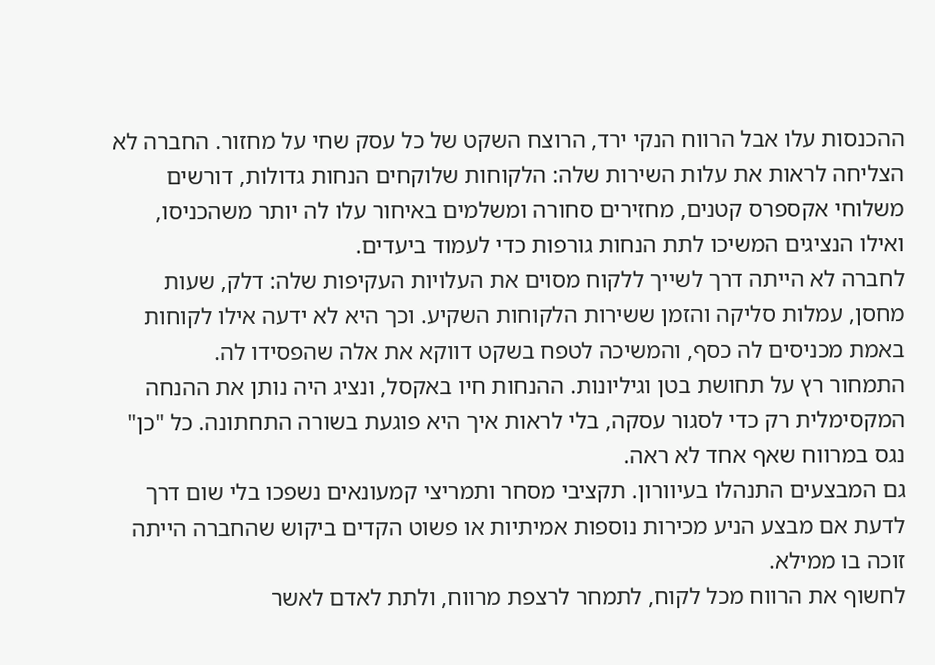ההכנסות עלו אבל הרווח הנקי ירד, הרוצח השקט של כל עסק שחי על מחזור. החברה לא הצליחה לראות את עלות השירות שלה: הלקוחות שלוקחים הנחות גדולות, דורשים משלוחי אקספרס קטנים, מחזירים סחורה ומשלמים באיחור עלו לה יותר משהכניסו, ואילו הנציגים המשיכו לתת הנחות גורפות כדי לעמוד ביעדים.
לחברה לא הייתה דרך לשייך ללקוח מסוים את העלויות העקיפות שלה: דלק, שעות מחסן, עמלות סליקה והזמן ששירות הלקוחות השקיע. וכך היא לא ידעה אילו לקוחות באמת מכניסים לה כסף, והמשיכה לטפח בשקט דווקא את אלה שהפסידו לה.
התמחור רץ על תחושת בטן וגיליונות. ההנחות חיו באקסל, ונציג היה נותן את ההנחה המקסימלית רק כדי לסגור עסקה, בלי לראות איך היא פוגעת בשורה התחתונה. כל "כן" נגס במרווח שאף אחד לא ראה.
גם המבצעים התנהלו בעיוורון. תקציבי מסחר ותמריצי קמעונאים נשפכו בלי שום דרך לדעת אם מבצע הניע מכירות נוספות אמיתיות או פשוט הקדים ביקוש שהחברה הייתה זוכה בו ממילא.
לחשוף את הרווח מכל לקוח, לתמחר לרצפת מרווח, ולתת לאדם לאשר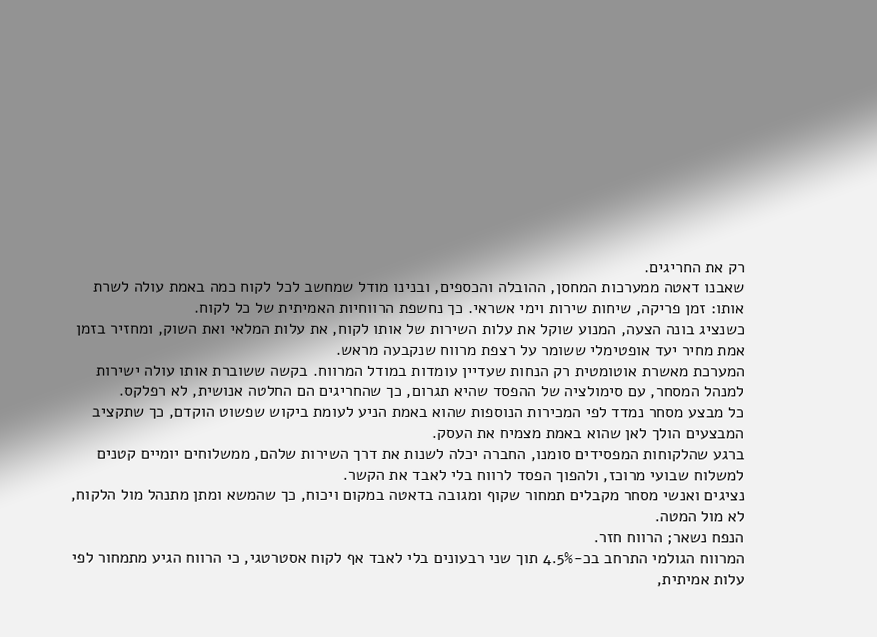רק את החריגים.
שאבנו דאטה ממערכות המחסן, ההובלה והכספים, ובנינו מודל שמחשב לכל לקוח כמה באמת עולה לשרת אותו: זמן פריקה, שיחות שירות וימי אשראי. כך נחשפת הרווחיות האמיתית של כל לקוח.
כשנציג בונה הצעה, המנוע שוקל את עלות השירות של אותו לקוח, את עלות המלאי ואת השוק, ומחזיר בזמן אמת מחיר יעד אופטימלי ששומר על רצפת מרווח שנקבעה מראש.
המערכת מאשרת אוטומטית רק הנחות שעדיין עומדות במודל המרווח. בקשה ששוברת אותו עולה ישירות למנהל המסחר, עם סימולציה של ההפסד שהיא תגרום, כך שהחריגים הם החלטה אנושית, לא רפלקס.
כל מבצע מסחר נמדד לפי המכירות הנוספות שהוא באמת הניע לעומת ביקוש שפשוט הוקדם, כך שתקציב המבצעים הולך לאן שהוא באמת מצמיח את העסק.
ברגע שהלקוחות המפסידים סומנו, החברה יכלה לשנות את דרך השירות שלהם, ממשלוחים יומיים קטנים למשלוח שבועי מרוכז, ולהפוך הפסד לרווח בלי לאבד את הקשר.
נציגים ואנשי מסחר מקבלים תמחור שקוף ומגובה בדאטה במקום ויכוח, כך שהמשא ומתן מתנהל מול הלקוח, לא מול המטה.
הנפח נשאר; הרווח חזר.
המרווח הגולמי התרחב בכ-4.5% תוך שני רבעונים בלי לאבד אף לקוח אסטרטגי, כי הרווח הגיע מתמחור לפי עלות אמיתית,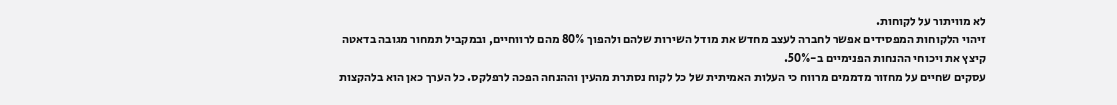לא מוויתור על לקוחות.
זיהוי הלקוחות המפסידים אפשר לחברה לעצב מחדש את מודל השירות שלהם ולהפוך 80% מהם לרווחיים, ובמקביל תמחור מגובה בדאטה קיצץ את ויכוחי ההנחות הפנימיים ב-50%.
עסקים שחיים על מחזור מדממים מרווח כי העלות האמיתית של כל לקוח נסתרת מהעין וההנחה הפכה לרפלקס. כל הערך כאן הוא בלהקצות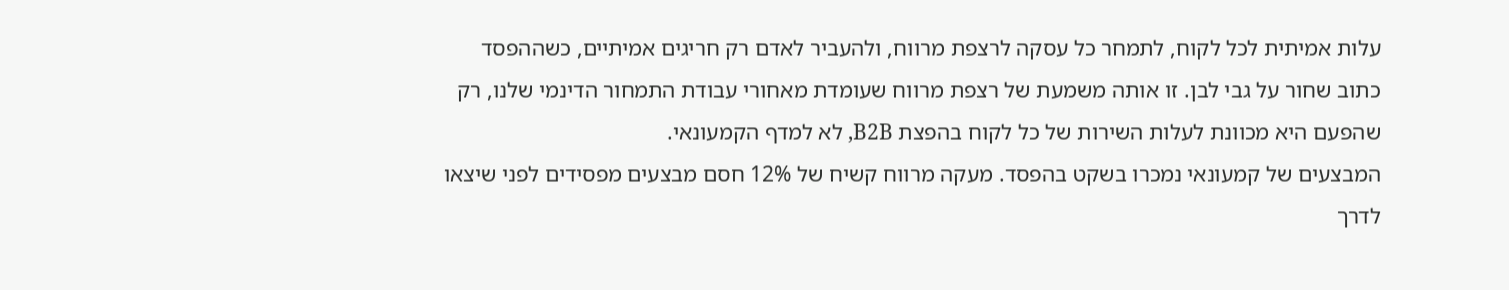עלות אמיתית לכל לקוח, לתמחר כל עסקה לרצפת מרווח, ולהעביר לאדם רק חריגים אמיתיים, כשההפסד כתוב שחור על גבי לבן. זו אותה משמעת של רצפת מרווח שעומדת מאחורי עבודת התמחור הדינמי שלנו, רק שהפעם היא מכוונת לעלות השירות של כל לקוח בהפצת B2B, לא למדף הקמעונאי.
המבצעים של קמעונאי נמכרו בשקט בהפסד. מעקה מרווח קשיח של 12% חסם מבצעים מפסידים לפני שיצאו לדרך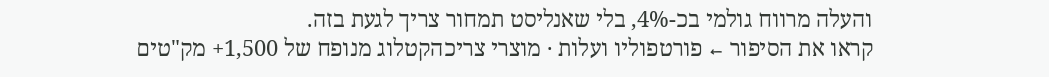והעלה מרווח גולמי בכ-4%, בלי שאנליסט תמחור צריך לגעת בזה.
קראו את הסיפור ← פורטפוליו ועלות · מוצרי צריכהקטלוג מנופח של 1,500+ מק"טים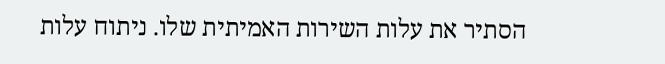הסתיר את עלות השירות האמיתית שלו. ניתוח עלות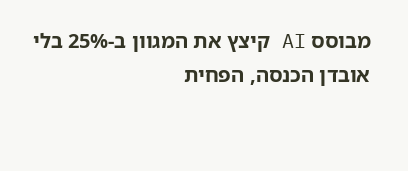מבוסס AI קיצץ את המגוון ב-25% בלי אובדן הכנסה, הפחית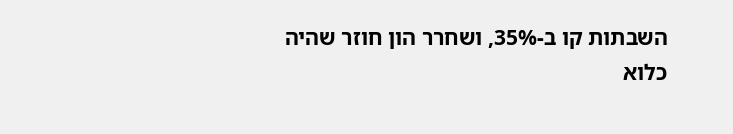השבתות קו ב-35%, ושחרר הון חוזר שהיה כלוא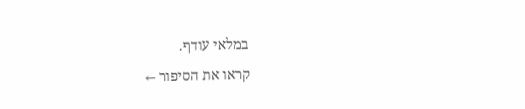במלאי עודף.
קראו את הסיפור ←